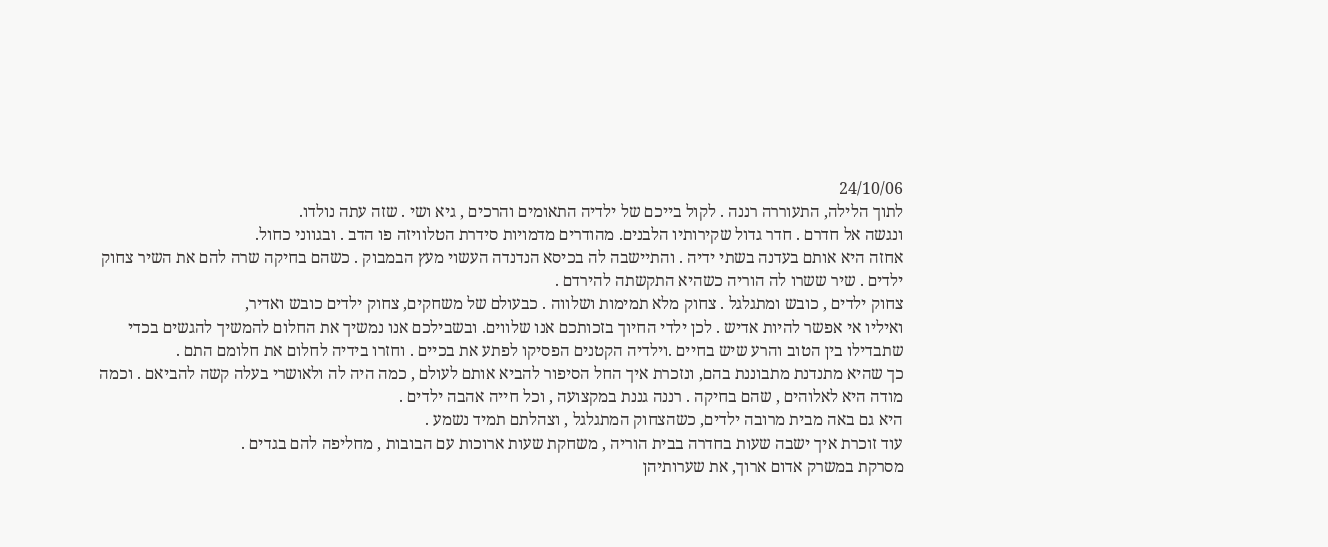24/10/06
לתוך הלילה, התעוררה רננה . לקול בייכם של ילדיה התאומים והרכים , גיא ושי . שזה עתה נולדו.
ונגשה אל חדרם . חדר גדול שקירותיו הלבנים. מהודרים מדמויות סידרת הטלוויזה פו הדב . ובגווני כחול.
אחזה היא אותם בעדנה בשתי ידיה . והתיישבה לה בכיסא הנדנדה העשוי מעץ הבמבוק . כשהם בחיקה שרה להם את השיר צחוק ילדים . שיר ששרו לה הוריה כשהיא התקשתה להירדם .
צחוק ילדים , כובש ומתגלגל . צחוק מלא תמימות ושלווה . כבעולם של משחקים, צחוק ילדים כובש ואדיר,
ואיליו אי אפשר להיות אדיש . לכן ילדי החיוך בזכותכם אנו שלווים. ובשבילכם אנו נמשיך את החלום להמשיך להגשים בכדי שתבדילו בין הטוב והרע שיש בחיים .וילדיה הקטנים הפסיקו לפתע את בכיים . וחזרו בידיה לחלום את חלומם התם .
כך שהיא מתנדנת מתבוננת בהם, ונזכרת איך החל הסיפור להביא אותם לעולם , כמה היה לה ולאושרי בעלה קשה להביאם . וכמה מודה היא לאלוהים , שהם בחיקה . רננה גננת במקצועה , וכל חייה אהבה ילדים .
היא גם באה מבית מרובה ילדים, כשהצחוק המתגלגל , וצהלתם תמיד נשמע .
עוד זוכרת איך ישבה שעות בחדרה בבית הוריה , משחקת שעות ארוכות עם הבובות , מחליפה להם בגדים .
מסרקת במשרק אדום ארוך, את שערותיהן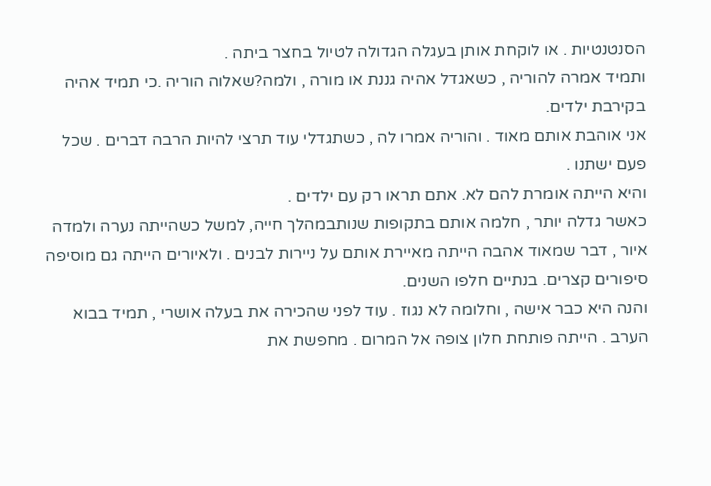הסנטנטיות . או לוקחת אותן בעגלה הגדולה לטיול בחצר ביתה .
ותמיד אמרה להוריה , כשאגדל אהיה גננת או מורה , ולמה?שאלוה הוריה .כי תמיד אהיה בקירבת ילדים.
אני אוהבת אותם מאוד . והוריה אמרו לה , כשתגדלי עוד תרצי להיות הרבה דברים . שכל פעם ישתנו .
והיא הייתה אומרת להם לא. אתם תראו רק עם ילדים .
כאשר גדלה יותר , חלמה אותם בתקופות שנותבמהלך חייה, למשל כשהייתה נערה ולמדה איור , דבר שמאוד אהבה הייתה מאיירת אותם על ניירות לבנים . ולאיורים הייתה גם מוסיפה סיפורים קצרים. בנתיים חלפו השנים.
והנה היא כבר אישה , וחלומה לא נגוז . עוד לפני שהכירה את בעלה אושרי , תמיד בבוא הערב . הייתה פותחת חלון צופה אל המרום . מחפשת את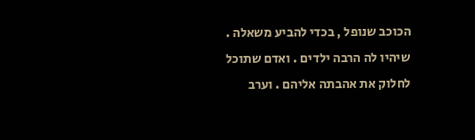הכוכב שנופל , בכדי להביע משאלה . שיהיו לה הרבה ילדים . ואדם שתוכל לחלוק את אהבתה אליהם . וערב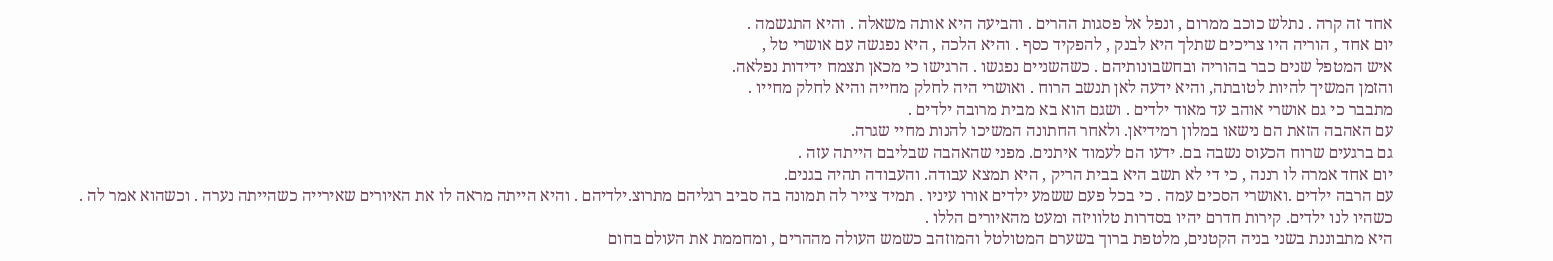אחד זה קרה . נתלש כוכב ממרום , ונפל אל פסגות ההרים . והביעה היא אותה משאלה . והיא התגשמה .
יום אחד , הוריה היו צריכים שתלך היא לבנק , להפקיד כסף . והיא הלכה , היא נפגשה עם אושרי טל ,
איש המטפל שנים כבר בהוריה ובחשבונותיהם . כשהשניים נפגשו . הרגישו כי מכאן תצמח ידידות נפלאה.
והזמן המשיך להיות לטובתה, והיא ידעה לאן תנשב הרוח . ואושרי היה לחלק מחייה והיא לחלק מחייו .
מתבבר כי גם אושרי אוהב עד מאוד ילדים . ושגם הוא בא מבית מרובה ילדים .
עם האהבה הזאת הם נישאו במלון רמידיאן. ולאחר החתונה המשיכו להנות מחיי שגרה.
גם ברגעים שרוח הכעוס נשבה בם. ידעו הם לעמוד איתנים. מפני שהאהבה שבליבם הייתה עזה .
יום אחד אמרה לו רננה , כי די לא תשב היא בבית הריק , היא תמצא עבודה. והעבודה תהיה בגנים.
עם הרבה ילדים .ואושרי הסכים עמה . כי בכל פעם ששמע ילדים אורו עיניו . תמיד צייר לה תמונה בה סביב רגליהם מתרוצ.ילדיהם . והיא הייתה מראה לו את האיורים שאירייה כשהייתה נערה . וכשהוא אמר לה .
כשהיו לנו ילדים. קירות חדרם יהיו בסדרות טלוויזה ומעט מהאיורים הללו .
היא מתבוננת בשני בניה הקטנים, מלטפת ברוך בשערם המטולטל והמוזהב כשמש העולה מההרים , ומחממת את העולם בחום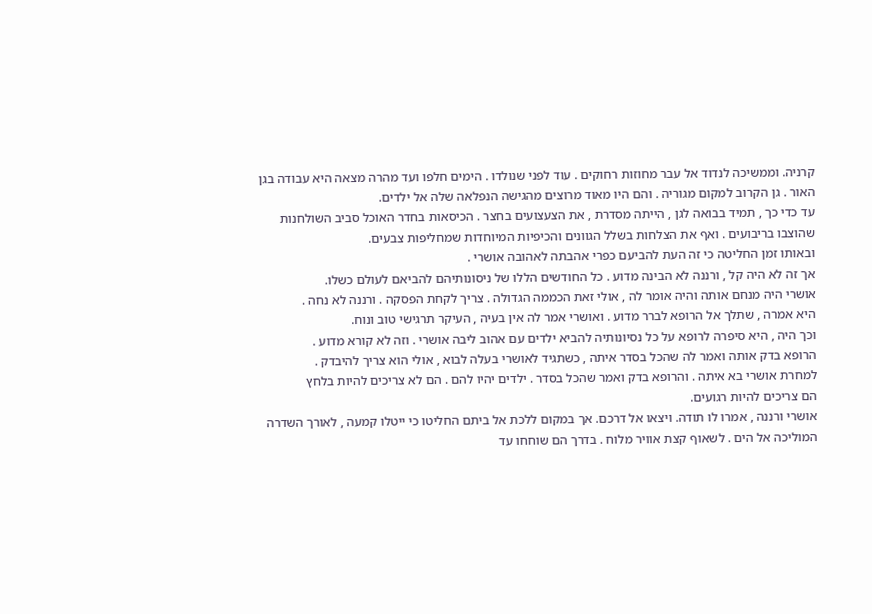קרניה. וממשיכה לנדוד אל עבר מחוזות רחוקים . עוד לפני שנולדו . הימים חלפו ועד מהרה מצאה היא עבודה בגן האור . גן הקרוב למקום מגוריה . והם היו מאוד מרוצים מהגישה הנפלאה שלה אל ילדים.
עד כדי כך , תמיד בבואה לגן , הייתה מסדרת , את הצעצועים בחצר . הכיסאות בחדר האוכל סביב השולחנות שהוצבו בריבועים . ואף את הצלחות בשלל הגוונים והכיפיות המיוחדות שמחליפות צבעים.
ובאותו זמן החליטה כי זה העת להביעם כפרי אהבתה לאהובה אושרי .
אך זה לא היה קל , ורננה לא הבינה מדוע . כל החודשים הללו של ניסונותיהם להביאם לעולם כשלו.
אושרי היה מנחם אותה והיה אומר לה , אולי זאת הכממה הגדולה . צריך לקחת הפסקה . ורננה לא נחה .
היא אמרה , שתלך אל הרופא לברר מדוע . ואושרי אמר לה אין בעיה , העיקר תרגישי טוב ונוח.
וכך היה , היא סיפרה לרופא על כל נסיונותיה להביא ילדים עם אהוב ליבה אושרי . וזה לא קורא מדוע .
הרופא בדק אותה ואמר לה שהכל בסדר איתה , כשתגיד לאושרי בעלה לבוא , אולי הוא צריך להיבדק .
למחרת אושרי בא איתה . והרופא בדק ואמר שהכל בסדר . ילדים יהיו להם . הם לא צריכים להיות בלחץ
הם צריכים להיות רגועים.
אושרי ורננה , אמרו לו תודה. ויצאו אל דרכם. אך במקום ללכת אל ביתם החליטו כי ייטלו קמעה , לאורך השדרה המוליכה אל הים . לשאוף קצת אוויר מלוח . בדרך הם שוחחו עד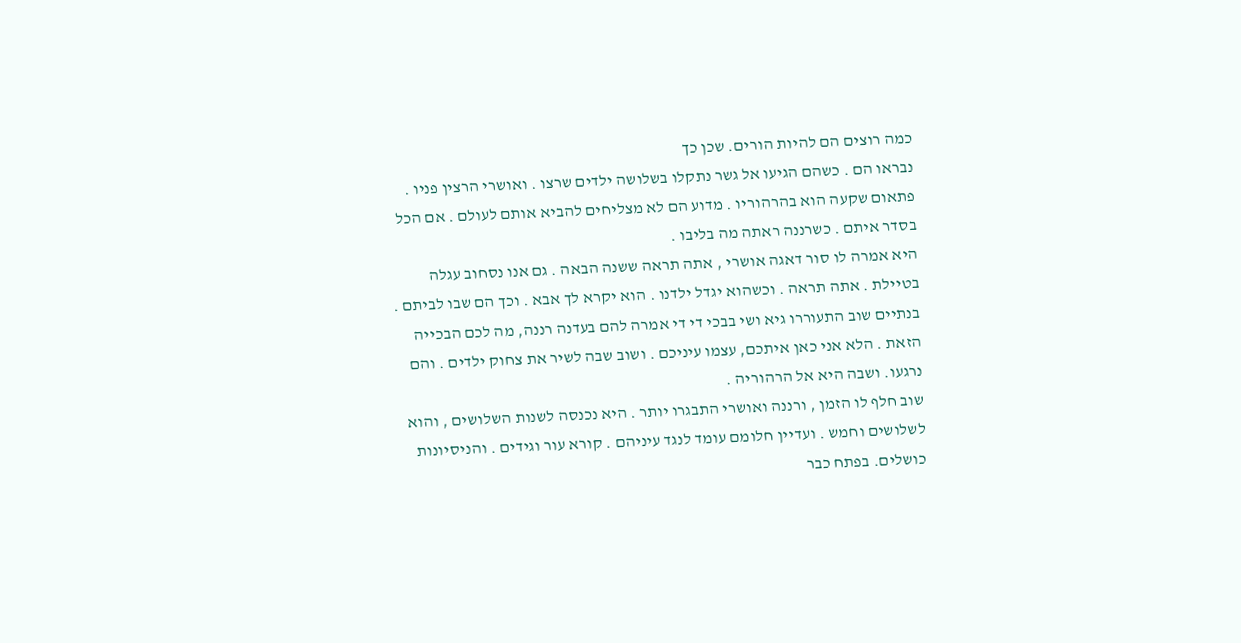כמה רוצים הם להיות הורים. שכן כך
נבראו הם . כשהם הגיעו אל גשר נתקלו בשלושה ילדים שרצו . ואושרי הרצין פניו . פתאום שקעה הוא בהרהוריו . מדוע הם לא מצליחים להביא אותם לעולם . אם הכל בסדר איתם . כשרננה ראתה מה בליבו .
היא אמרה לו סור דאגה אושרי , אתה תראה ששנה הבאה . גם אנו נסחוב עגלה בטיילת . אתה תראה . וכשהוא יגדל ילדנו . הוא יקרא לך אבא . וכך הם שבו לביתם .
בנתיים שוב התעוררו גיא ושי בבכי די די אמרה להם בעדנה רננה, מה לכם הבכייה הזאת . הלא אני כאן איתכם, עצמו עיניכם . ושוב שבה לשיר את צחוק ילדים . והם נרגעו. ושבה היא אל הרהוריה .
שוב חלף לו הזמן , ורננה ואושרי התבגרו יותר . היא נכנסה לשנות השלושים , והוא לשלושים וחמש . ועדיין חלומם עומד לנגד עיניהם . קורא עור וגידים . והניסיונות כושלים. בפתח כבר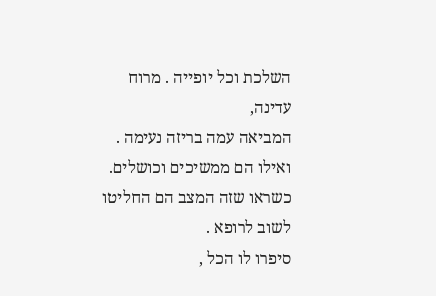השלכת וכל יופייה . מרוח עדינה,
המביאה עמה בריזה נעימה . ואילו הם ממשיכים וכושלים. כשראו שזה המצב הם החליטו לשוב לרופא .
סיפרו לו הכל ,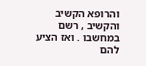והרופא הקשיב והקשיב , רשם במחשבו . ואז הציע להם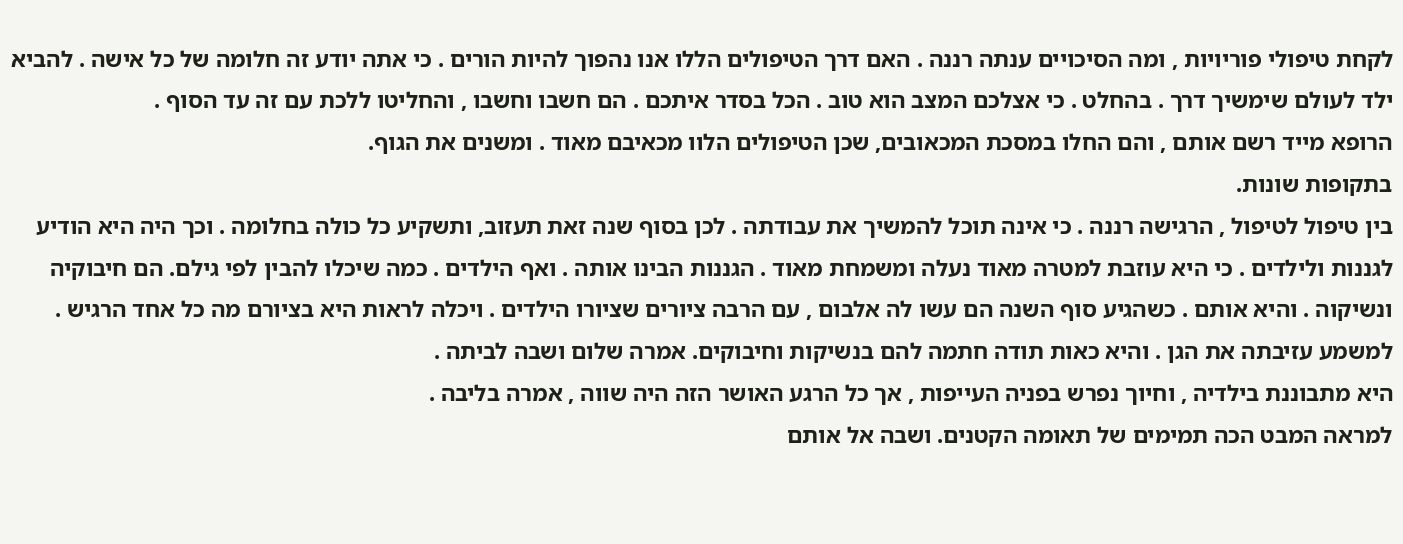לקחת טיפולי פוריויות , ומה הסיכויים ענתה רננה . האם דרך הטיפולים הללו אנו נהפוך להיות הורים . כי אתה יודע זה חלומה של כל אישה . להביא ילד לעולם שימשיך דרך . בהחלט . כי אצלכם המצב הוא טוב . הכל בסדר איתכם . הם חשבו וחשבו , והחליטו ללכת עם זה עד הסוף .
הרופא מייד רשם אותם , והם החלו במסכת המכאובים, שכן הטיפולים הלוו מכאיבם מאוד . ומשנים את הגוף.
בתקופות שונות.
בין טיפול לטיפול , הרגישה רננה . כי אינה תוכל להמשיך את עבודתה . לכן בסוף שנה זאת תעזוב, ותשקיע כל כולה בחלומה . וכך היה היא הודיע לגננות ולילדים . כי היא עוזבת למטרה מאוד נעלה ומשמחת מאוד . הגננות הבינו אותה . ואף הילדים . כמה שיכלו להבין לפי גילם. הם חיבוקיה ונשיקוה . והיא אותם . כשהגיע סוף השנה הם עשו לה אלבום , עם הרבה ציורים שציורו הילדים . ויכלה לראות היא בציורם מה כל אחד הרגיש . למשמע עזיבתה את הגן . והיא כאות תודה חתמה להם בנשיקות וחיבוקים. אמרה שלום ושבה לביתה .
היא מתבוננת בילדיה , וחיוך נפרש בפניה העייפות , אך כל הרגע האושר הזה היה שווה , אמרה בליבה .
למראה המבט הכה תמימים של תאומה הקטנים. ושבה אל אותם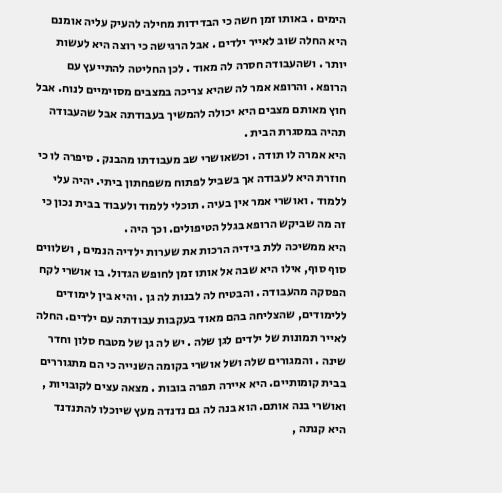הימים . באותו זמן חשה כי הבדידות מחילה להעיק עליה אומנם היא החלה שוב לאייר ילדים . אבל הרגישה כי רוצה היא לעשות יותר . ושהעבודה חסרה לה מאוד . לכן החליטה להתייעץ עם הרופא . והרופא אמר לה שהיא צריכה במצבים מסוימיים לנוח. אבל חוץ מאותם מצבים היא יכולה להמשיך בעבודתה אבל שהעבודה תהיה במסגרת הבית .
היא אמרה לו תודה . וכשאושרי שב מעבודתו מהבנק . סיפרה לו כי חוזרת היא לעבודה אך בשביל לפתוח משפחתון ביתי. יהיה עלי ללמוד . ואושרי אמר אין בעיה . תוכלי ללמוד ולעבוד בבית נכון כי זה מה שביקש הרופא בגלל הטיפולים. וכך היה .
היא ממשיכה ללת בידיה הרכות את שערות ילדיה הנמים , ושלווים סוף סוף, אילו היא שבה אל אותו זמן לחופש הגדול. בו אושרי לקח הפסקה מהעבודה . והבטיח לה לבנות לה גן . והיא בין לימודים ללימודים, שהצליחה בהם מאוד בעקבות עבודתה עם ילדים. החלה לאייר תמונות של ילדים לגן שלה . יש לה גן של מטבח סלון וחדר שינה . והמגורים שלה ושל אושרי בקומה השנייה כי הם מתגוררים בבית קומותיים. היא איירה תפרה בובות . מצאה עצים לקובויות , ואושרי בנה אותם. הוא בנה לה גם נדנדה מעץ שיוכלו להתנדנד היא קנתה ,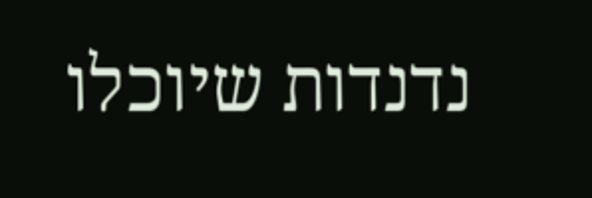נדנדות שיוכלו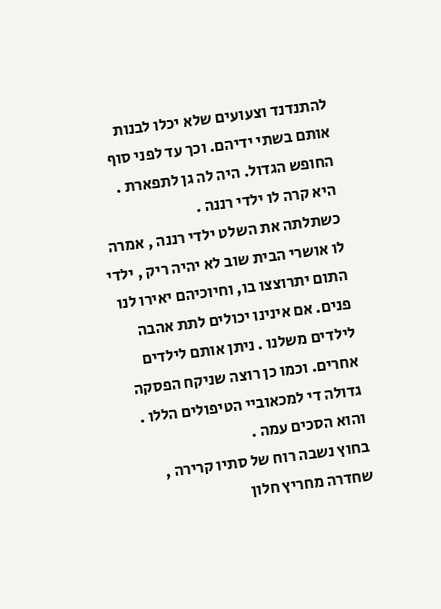להתנדנד וצעועים שלא יכלו לבנות אותם בשתי ידיהם. וכך עד לפני סוף החופש הגדול. היה לה גן לתפארת . היא קרה לו ילדי רננה .
כשתלתה את השלט ילדי רננה , אמרה לו אושרי הבית שוב לא יהיה ריק , ילדי התום יתרוצצו בו, וחיוכיהם יאירו לנו פנים. אם אינינו יכולים לתת אהבה לילדים משלנו . ניתן אותם לילדים אחרים. וכמו כן רוצה שניקח הפסקה גדולה די למכאוביי הטיפולים הללו . והוא הסכים עמה .
בחוץ נשבה רוח של סתיו קרירה , שחדרה מחריץ חלון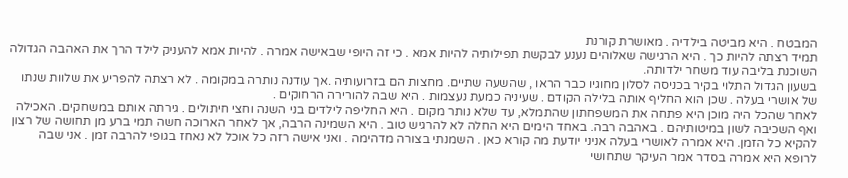המבטח . היא מביטה בילדיה . מאושרת קורנת
תמיד רצתה להיות כך . היא הרגישה שאלוהים נענע לבקשת תפילותיה להיות אמא . כי זה היופי שבאישה אמרה . להיות אמא להעניק לילד הרך את האהבה הגדולה השוכנת בליבה עוד משחר ילדותה.
בשעון הגדול התלוי בקיר בכניסה לסלון מחוגיו כבר הראו , שהשעה שתיים. מחצות הם בזרועותיה .אך עודנה נותרה במקומה . לא רצתה להפריע את שלוות שנתו של אושרי בעלה . שכן הוא החליף אותה בלילה הקודם . שעיניה כמעת נעצמות . היא שבה להורירה הרחוקים .
לאחר שהכל היה מוכן היא פתחה את המשפחתון שהתמלא, עד שלא נותר מקום . היא החליפה לילדים בני השנה וחצי חיתולים . גירתה אותם במשחקים. האכילה ואף השכיבה לשון במיטותיהם . באהבה רבה. באחד הימים היא החלה לא להרגיש טוב . היא השמינה הרבה, אך לאחר הארוכה חשה תמי ברע מן תחושה של רצון להקיא כל הזמן. היא אמרה לאושרי בעלה אניני יודעת מה קורא כאן . השמנתי בצורה מדהימה . ואני אישה רזה כל אוכל לא נאחז בגופי להרבה זמן . אני שבה לרופא היא אמרה בסדר אמר העיקר שתחושי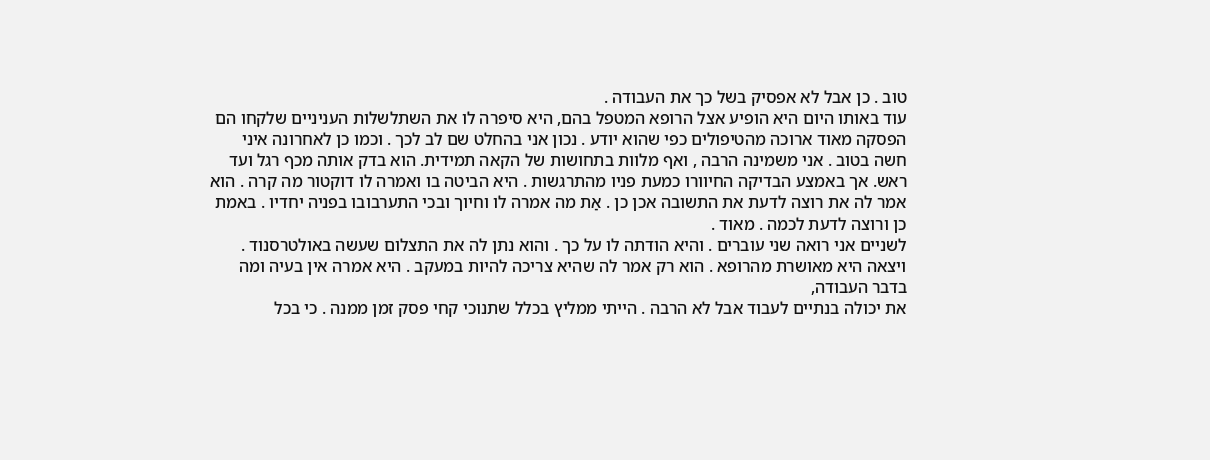טוב . כן אבל לא אפסיק בשל כך את העבודה .
עוד באותו היום היא הופיע אצל הרופא המטפל בהם, היא סיפרה לו את השתלשלות העניניים שלקחו הם הפסקה מאוד ארוכה מהטיפולים כפי שהוא יודע . נכון אני בהחלט שם לב לכך . וכמו כן לאחרונה איני חשה בטוב . אני משמינה הרבה , ואף מלוות בתחושות של הקאה תמידית. הוא בדק אותה מכף רגל ועד ראש. אך באמצע הבדיקה החיוורו כמעת פניו מהתרגשות . היא הביטה בו ואמרה לו דוקטור מה קרה . הוא אמר לה את רוצה לדעת את התשובה אכן כן . אַת מה אמרה לו וחיוך ובכי התערבובו בפניה יחדיו . באמת כן ורוצה לדעת לכמה . מאוד .
לשניים אני רואה שני עוברים . והיא הודתה לו על כך . והוא נתן לה את התצלום שעשה באולטרסנוד . ויצאה היא מאושרת מהרופא . הוא רק אמר לה שהיא צריכה להיות במעקב . היא אמרה אין בעיה ומה בדבר העבודה,
את יכולה בנתיים לעבוד אבל לא הרבה . הייתי ממליץ בכלל שתנוכי קחי פסק זמן ממנה . כי בכל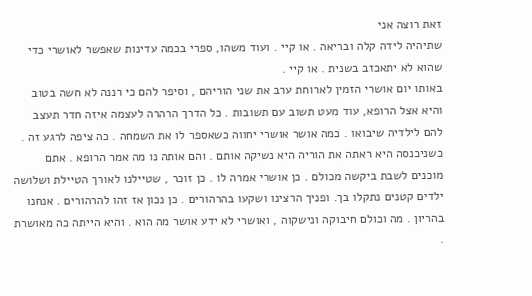זאת רוצה אני
שתיהיה לידה קלה ובריאה . או קיי . ועוד משהו, ספרי בכמה עדינות שאפשר לאושרי כדי שהוא לא יתאכזב בשנית . או קיי .
באותו יום אושרי הזמין לארוחת ערב את שני הוריהם , וסיפר להם כי רננה לא חשה בטוב והיא אצל הרופא, עוד מעט תשוב עם תשובות . כל הדרך הרהרה לעצמה איזה חדר תעצב להם לילדיה שיבואו . כמה אושר אושרי יחווה כשאספר לו את השמחה . כה ציפה לרגע זה . כשניכנסה היא ראתה את הוריה היא נשיקה אותם . והם אותה נו מה אמר הרופא . אתם מוכנים לשבת ביקשה מכולם . כן אושרי אמרה לו . כן זוכר , שטיילנו לאורך הטיילת ושלושה ילדים קטנים נתקלו בך. ופניך הרצינו ושקעו בהרהורים . כן נכון אז זהו להרהורים . אנחנו בהריון . מה וכולם חיבוקה ונישקוה , ואושרי לא ידע אושר מה הוא . והיא הייתה כה מאושרת .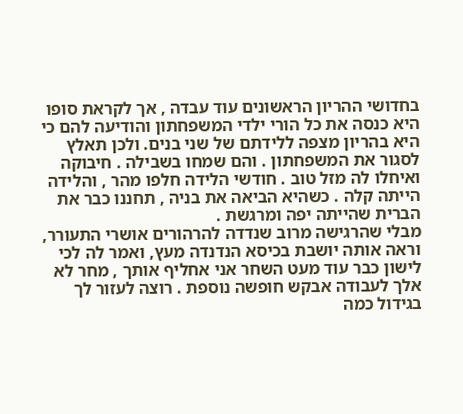בחדושי ההריון הראשונים עוד עבדה , אך לקראת סופו היא כנסה את כל הורי ילדי המשפחתון והודיעה להם כי היא בהריון מצפה ללידתם של שני בנים. ולכן תאלץ לסגור את המשפחתון . והם שמחו בשבילה . חיבוקה ואיחלו לה מזל טוב . חודשי הלידה חלפו מהר , והלידה הייתה קלה . כשהיא הביאה את בניה , תחננו כבר את הברית שהייתה יפה ומרגשת .
מבלי שהרגישה מרוב שנדדה להרהורים אושרי התעורר, וראה אותה יושבת בכיסא הנדנדה מעץ, ואמר לה לכי לישון כבר עוד מעט השחר אני אחליף אותך , מחר לא אלך לעבודה אבקש חופשה נוספת . רוצה לעזור לך בגידול כמה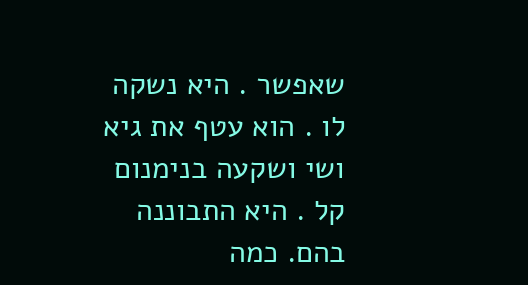שאפשר . היא נשקה לו . הוא עטף את גיא ושי ושקעה בנימנום קל . היא התבוננה בהם. כמה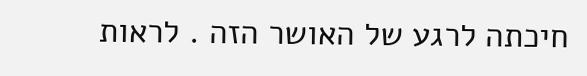חיכתה לרגע של האושר הזה . לראות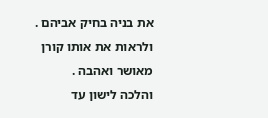את בניה בחיק אביהם . ולראות את אותו קורן מאושר ואהבה .
והלכה לישון עד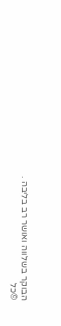הבוקר בשלווה ואושר רב בליבה .
©כל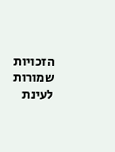הזכויות שמורות לעינת